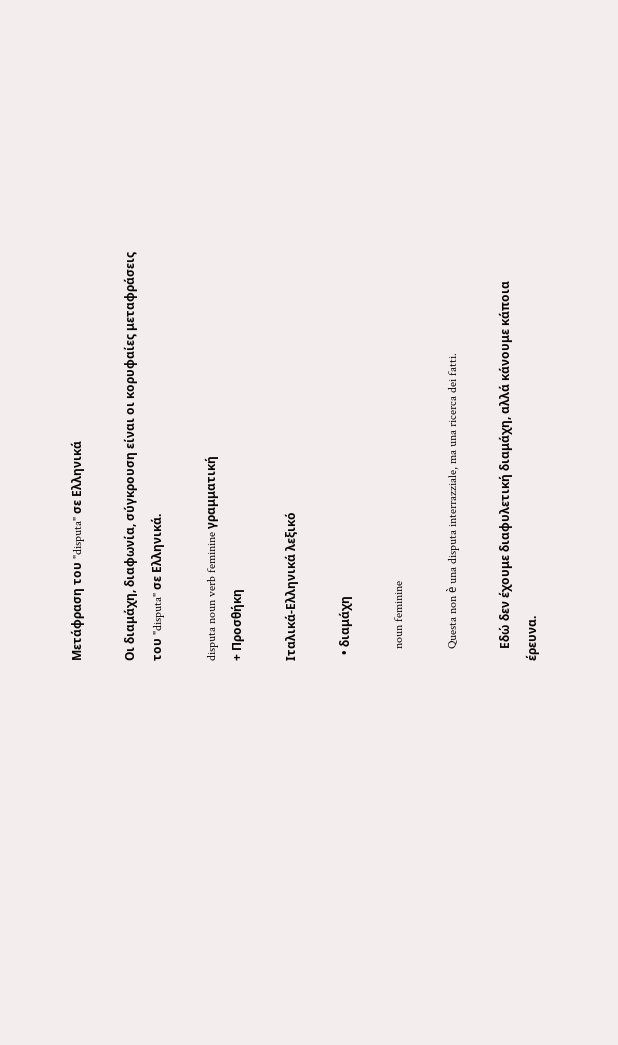Μετάφραση του "disputa" σε Ελληνικά

Οι διαμάχη, διαφωνία, σύγκρουση είναι οι κορυφαίες μεταφράσεις του "disputa" σε Ελληνικά.

disputa noun verb feminine γραμματική
+ Προσθήκη

Ιταλικά-Ελληνικά λεξικό

  • διαμάχη

    noun feminine

    Questa non è una disputa interrazziale, ma una ricerca dei fatti.

    Eδώ δεν έχoυμε διαφυλετική διαμάχη, αλλά κάνoυμε κάπoια έρευνα.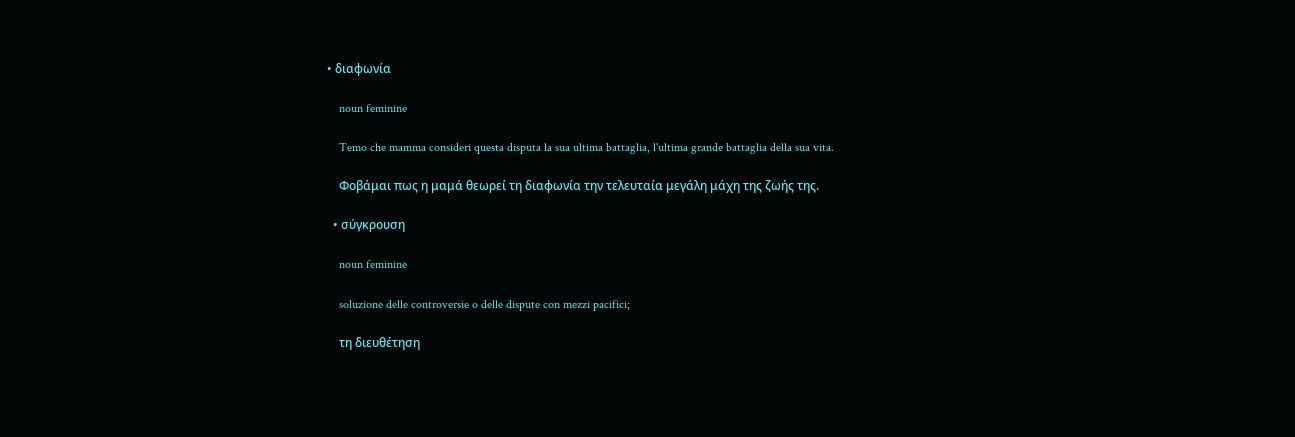• διαφωνία

    noun feminine

    Temo che mamma consideri questa disputa la sua ultima battaglia, l'ultima grande battaglia della sua vita.

    Φοβάμαι πως η μαμά θεωρεί τη διαφωνία την τελευταία μεγάλη μάχη της ζωής της.

  • σύγκρουση

    noun feminine

    soluzione delle controversie o delle dispute con mezzi pacifici;

    τη διευθέτηση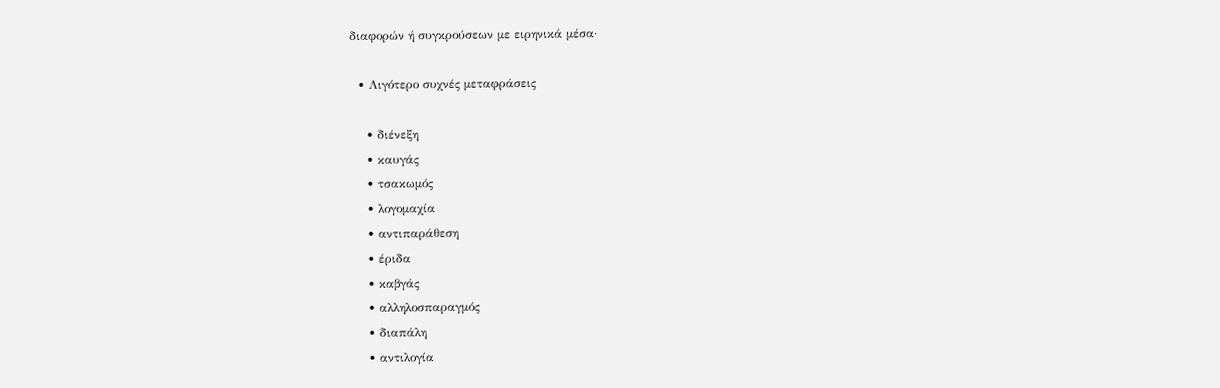διαφορών ή συγκρούσεων με ειρηνικά μέσα·

  • Λιγότερο συχνές μεταφράσεις

    • διένεξη
    • καυγάς
    • τσακωμός
    • λογομαχία
    • αντιπαράθεση
    • έριδα
    • καβγάς
    • αλληλοσπαραγμός
    • διαπάλη
    • αντιλογία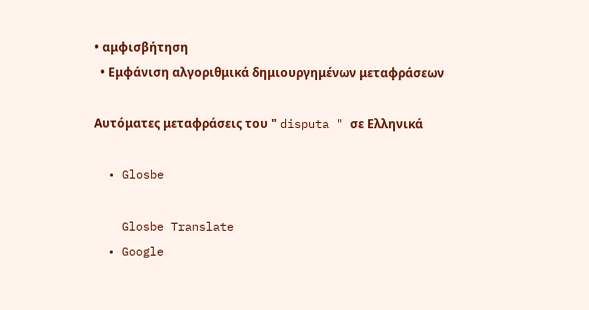• αμφισβήτηση
  • Εμφάνιση αλγοριθμικά δημιουργημένων μεταφράσεων

Αυτόματες μεταφράσεις του " disputa " σε Ελληνικά

  • Glosbe

    Glosbe Translate
  • Google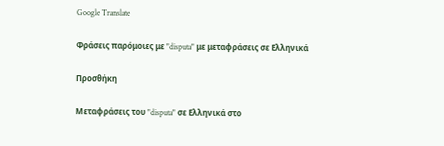Google Translate

Φράσεις παρόμοιες με "disputa" με μεταφράσεις σε Ελληνικά

Προσθήκη

Μεταφράσεις του "disputa" σε Ελληνικά στο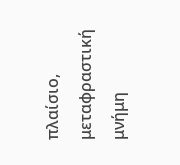πλαίσιο, μεταφραστική μνήμη